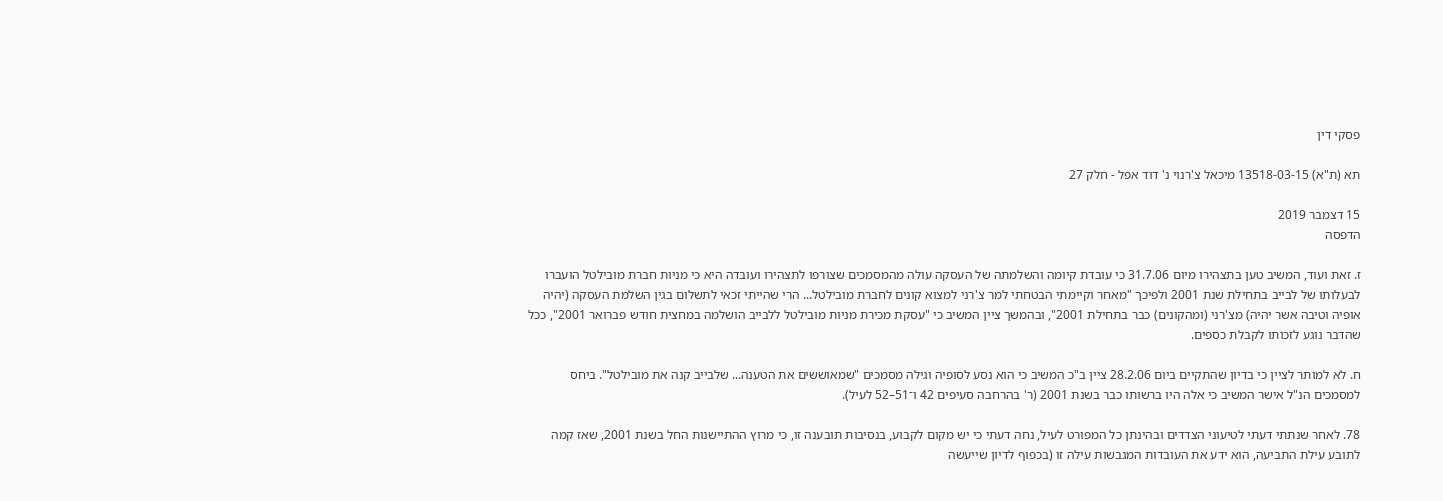פסקי דין

תא (ת"א) 13518-03-15 מיכאל צ'רנוי נ' דוד אפל - חלק 27

15 דצמבר 2019
הדפסה

ז. זאת ועוד, המשיב טען בתצהירו מיום 31.7.06 כי עובדת קיומה והשלמתה של העסקה עולה מהמסמכים שצורפו לתצהירו ועובדה היא כי מניות חברת מובילטל הועברו לבעלותו של לבייב בתחילת שנת 2001 ולפיכך "מאחר וקיימתי הבטחתי למר צ'רני למצוא קונים לחברת מובילטל... הרי שהייתי זכאי לתשלום בגין השלמת העסקה (יהיה אופיה וטיבה אשר יהיה) מצ'רני (ומהקונים) כבר בתחילת 2001", ובהמשך ציין המשיב כי "עסקת מכירת מניות מובילטל ללבייב הושלמה במחצית חודש פברואר 2001", ככל שהדבר נוגע לזכותו לקבלת כספים.

ח. לא למותר לציין כי בדיון שהתקיים ביום 28.2.06 ציין ב"כ המשיב כי הוא נסע לסופיה וגילה מסמכים "שמאוששים את הטענה... שלבייב קנה את מובילטל". ביחס למסמכים הנ"ל אישר המשיב כי אלה היו ברשותו כבר בשנת 2001 (ר' בהרחבה סעיפים 42 ו־51–52 לעיל).

78. לאחר שנתתי דעתי לטיעוני הצדדים ובהינתן כל המפורט לעיל, נחה דעתי כי יש מקום לקבוע, בנסיבות תובענה זו, כי מרוץ ההתיישנות החל בשנת 2001, שאז קמה לתובע עילת התביעה, הוא ידע את העובדות המגבשות עילה זו (בכפוף לדיון שייעשה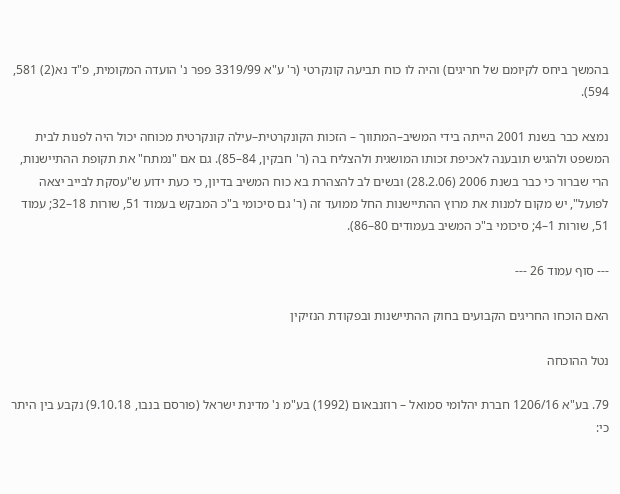בהמשך ביחס לקיומם של חריגים) והיה לו כוח תביעה קונקרטי (ר' ע"א 3319/99 פפר נ' הועדה המקומית, פ"ד נא(2) 581, 594).

נמצא כבר בשנת 2001 הייתה בידי המשיב–המתווך – הזכות הקונקרטית–עילה קונקרטית מכוחה יכול היה לפנות לבית המשפט ולהגיש תובענה לאכיפת זכותו המושגית ולהצליח בה (ר' חבקין, 84–85). גם אם "נמתח" את תקופת ההתיישנות, הרי שברור כי כבר בשנת 2006 (28.2.06) ובשים לב להצהרת בא כוח המשיב בדיון, כי כעת ידוע ש"עסקת לבייב יצאה לפועל", יש מקום למנות את מרוץ ההתיישנות החל ממועד זה (ר' גם סיכומי ב"כ המבקש בעמוד 51, שורות 18–32; עמוד 51, שורות 1–4; סיכומי ב"כ המשיב בעמודים 80–86).

--- סוף עמוד 26 ---

האם הוכחו החריגים הקבועים בחוק ההתיישנות ובפקודת הנזיקין

נטל ההוכחה

79. בע"א 1206/16 חברת יהלומי סמואל – רוזנבאום (1992) בע"מ נ' מדינת ישראל (פורסם בנבו, 9.10.18) נקבע בין היתר כי: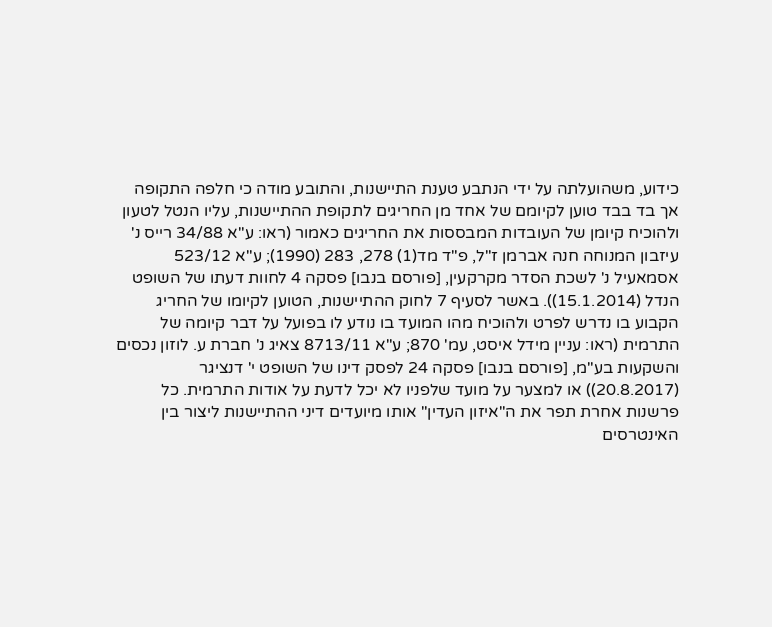כידוע, משהועלתה על ידי הנתבע טענת התיישנות, והתובע מודה כי חלפה התקופה אך בד בבד טוען לקיומם של אחד מן החריגים לתקופת ההתיישנות, עליו הנטל לטעון ולהוכיח קיומן של העובדות המבססות את החריגים כאמור (ראו: ע"א 34/88 רייס נ' עיזבון המנוחה חנה אברמן ז"ל, פ"ד מד(1) 278, 283 (1990); ע"א 523/12 אסמאעיל נ' לשכת הסדר מקרקעין, [פורסם בנבו] פסקה 4 לחוות דעתו של השופט הנדל (15.1.2014)). באשר לסעיף 7 לחוק ההתיישנות, הטוען לקיומו של החריג הקבוע בו נדרש לפרט ולהוכיח מהו המועד בו נודע לו בפועל על דבר קיומה של התרמית (ראו: עניין מידל איסט, עמ' 870; ע"א 8713/11 צאיג נ' חברת ע. לוזון נכסים והשקעות בע"מ, [פורסם בנבו] פסקה 24 לפסק דינו של השופט י' דנציגר (20.8.2017)) או למצער על מועד שלפניו לא יכל לדעת על אודות התרמית. כל פרשנות אחרת תפר את ה"איזון העדין" אותו מיועדים דיני ההתיישנות ליצור בין האינטרסים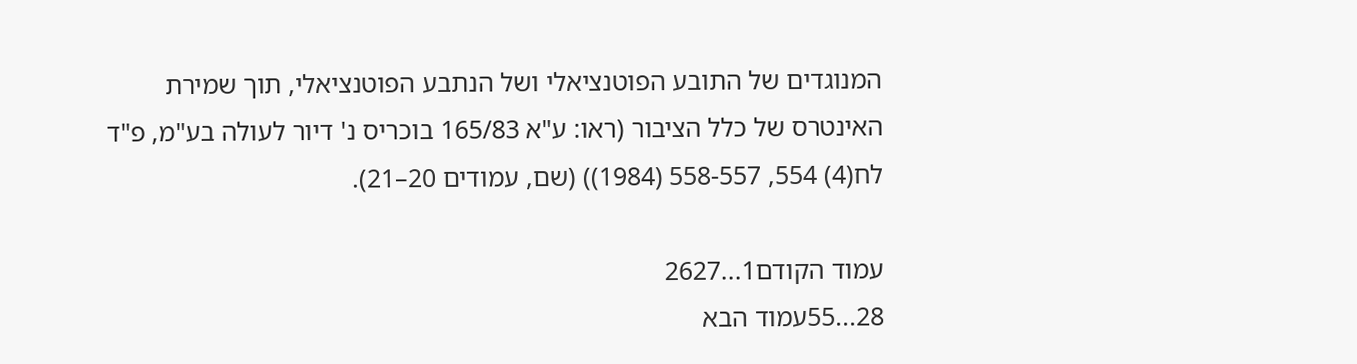המנוגדים של התובע הפוטנציאלי ושל הנתבע הפוטנציאלי, תוך שמירת האינטרס של כלל הציבור (ראו: ע"א 165/83 בוכריס נ' דיור לעולה בע"מ, פ"ד לח(4) 554, 558-557 (1984)) (שם, עמודים 20–21).

עמוד הקודם1...2627
28...55עמוד הבא